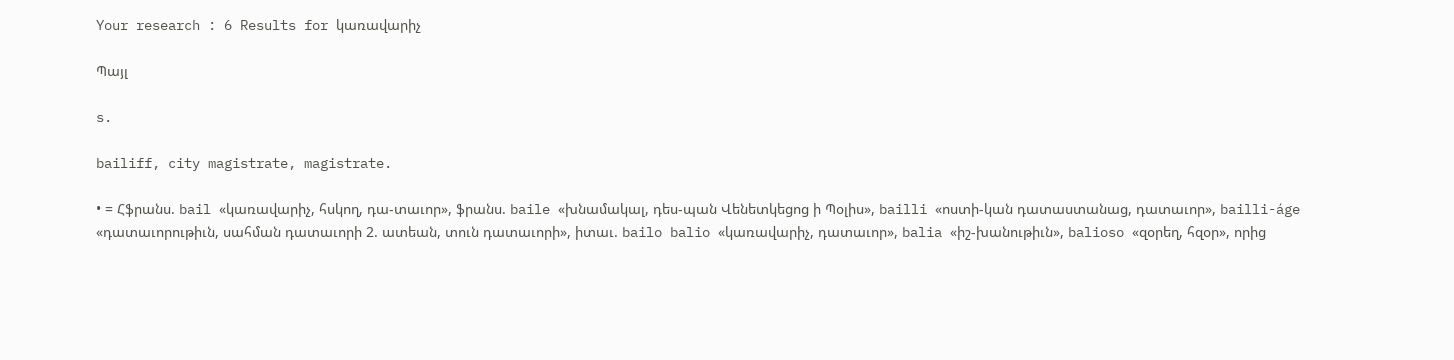Your research : 6 Results for կառավարիչ

Պայլ

s.

bailiff, city magistrate, magistrate.

• = Հֆրանս. bail «կառավարիչ, հսկող, դա-տաւոր», ֆրանս. baile «խնամակալ, դես-պան Վենետկեցոց ի Պօլիս», bailli «ոստի-կան դատաստանաց, դատաւոր», bailli-áge «դատաւորութիւն, սահման դատաւորի 2. ատեան, տուն դատաւորի», իտաւ. bailo balio «կառավարիչ, դատաւոր», balia «իշ-խանութիւն», balioso «զօրեղ, հզօր», որից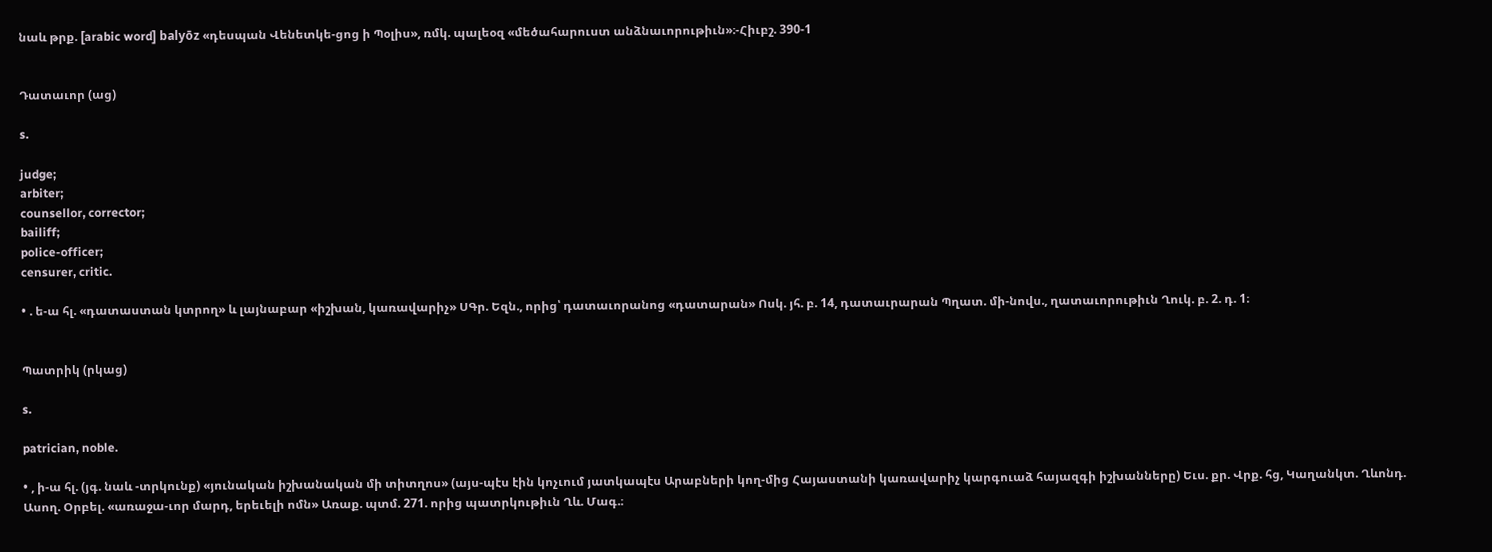նաև թրք. [arabic word] balyōz «դեսպան Վենետկե-ցոց ի Պօլիս», ռմկ. պալեօզ «մեծահարուստ անձնաւորութիւն»։-Հիւբշ. 390-1


Դատաւոր (աց)

s.

judge;
arbiter;
counsellor, corrector;
bailiff;
police-officer;
censurer, critic.

• . ե-ա հլ. «դատաստան կտրող» և լայնաբար «իշխան, կառավարիչ» ՍԳր. Եզն., որից՝ դատաւորանոց «դատարան» Ոսկ. յհ. բ. 14, դատաւրարան Պղատ. մի-նովս., ղատաւորութիւն Ղուկ. բ. 2. դ. 1։


Պատրիկ (րկաց)

s.

patrician, noble.

• , ի-ա հլ. (յգ. նաև -տրկունք) «յունական իշխանական մի տիտղոս» (այս-պէս էին կոչւում յատկապէս Արաբների կող-մից Հայաստանի կառավարիչ կարգուաձ հայազգի իշխանները) Եւս. քր. Վրք. հց, Կաղանկտ. Ղևոնդ. Ասող. Օրբել. «առաջա-ւոր մարդ, երեւելի ոմն» Առաք. պտմ. 271. որից պատրկութիւն Ղև. Մագ.։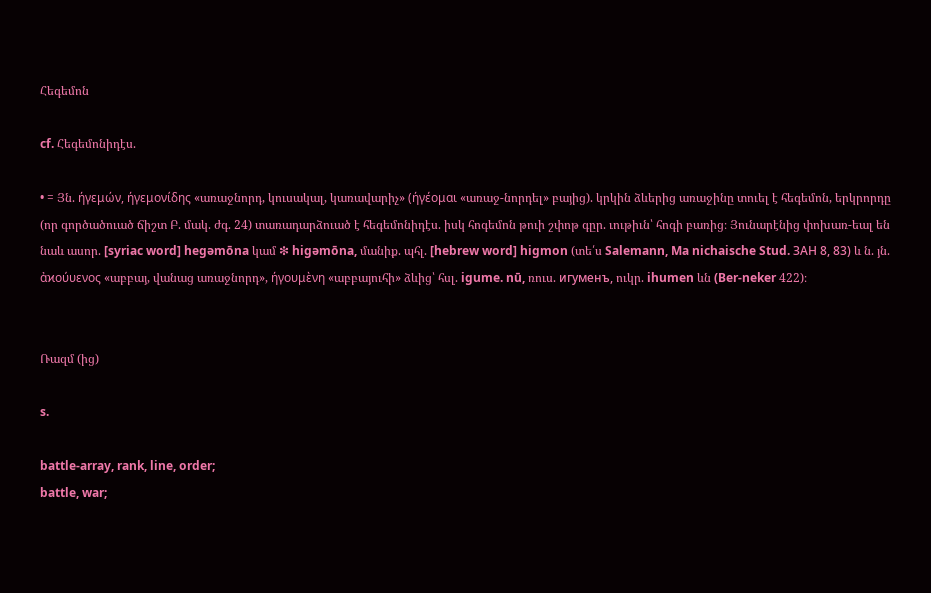Հեգեմոն

cf. Հեգեմոնիդէս.

• = Յն. ήγεμών, ήγεμονίδης «առաջնորդ, կուսակալ, կառավարիչ» (ήγέομαι «առաջ-նորդել» բայից). կրկին ձևերից առաջինը տուել է հեգեմոն, երկրորդը (որ գործածուած ճիշտ Բ. մակ. ժգ. 24) տառադարձուած է հեգեմոնիդէս. իսկ հոգեմոն թուի շփոթ գըր. ւութիւն՝ հոգի բառից։ Յունարէնից փոխառ-եալ են նաև ասոր. [syriac word] hegəmōna կամ ❇ higəmōna, մանիք. պհլ. [hebrew word] higmon (տե՛ս Salemann, Ma nichaische Stud. ЗАН 8, 83) և ն. յն. ἀϰούυενος «աբբայ, վանաց առաջնորդ», ήγουμὲνη «աբբայուհի» ձևից՝ հսլ. igume. nū, ռուս. игуменъ, ուկր. ihumen ևն (Ber-neker 422)։


Ռազմ (ից)

s.

battle-array, rank, line, order;
battle, war;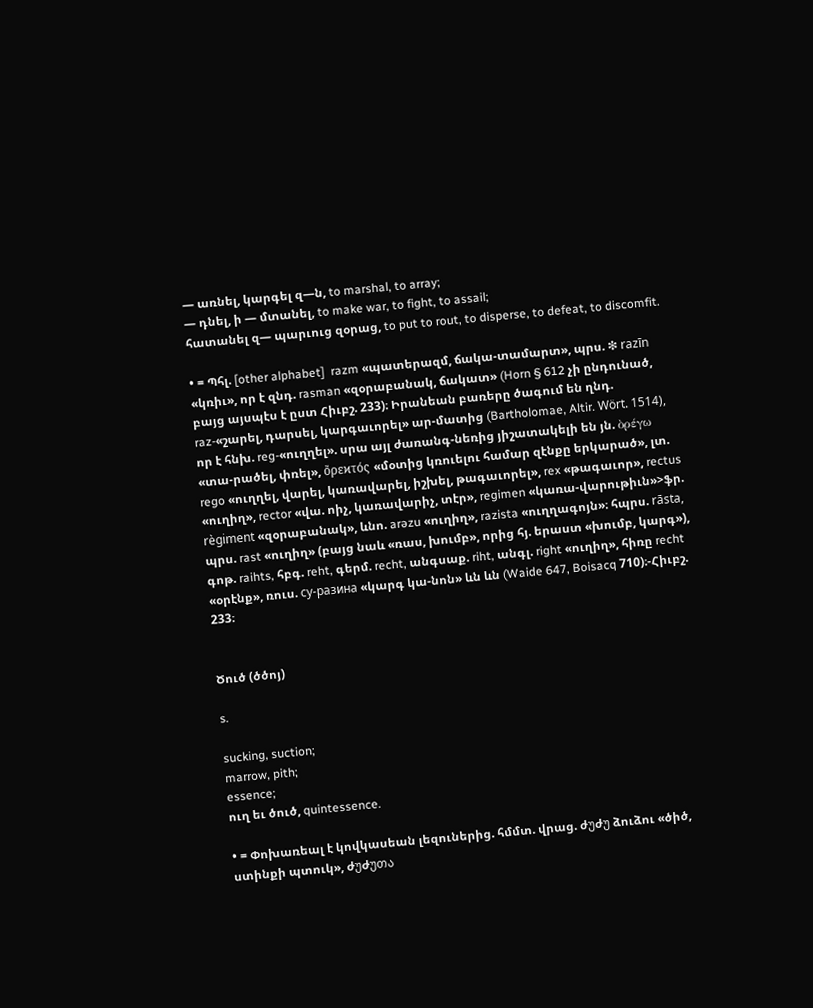— առնել, կարգել զ—ն, to marshal, to array;
— դնել, ի — մտանել, to make war, to fight, to assail;
հատանել զ— պարւուց զօրաց, to put to rout, to disperse, to defeat, to discomfit.

• = Պհլ. [other alphabet]  razm «պատերազմ, ճակա-տամարտ», պրս. ❇ razīn «կռիւ», որ է զնդ. rasman «զօրաբանակ, ճակատ» (Horn § 612 չի ընդունած, բայց այսպէս է ըստ Հիւբշ. 233)։ Իրանեան բառերը ծագում են ղնդ. raz-«շարել, դարսել, կարգաւորել» ար-մատից (Bartholomae, Altir. Wört. 1514), որ է հնխ. reg-«ուղղել». սրա այլ ժառանգ-նեռից յիշատակելի են յն. ὸρέγω «տա-րածել, փռել», ὄρεϰτός «մօտից կռուելու համար զէնքը երկարած», լտ. rego «ուղղել, վարել, կառավարել, իշխել, թագաւորել», rex «թագաւոր», rectus «ուղիղ», rector «վա. ոիչ, կառավարիչ, տէր», regimen «կառա-վարութիւն»>ֆր. règiment «զօրաբանակ», ևնո. arəzu «ուղիղ», razista «ուղղագոյն»։ հպրս. rāsta, պրս. rast «ուղիղ» (բայց նաև «ռաս, խումբ», որից հյ. երաստ «խումբ, կարգ»), գոթ. raihts, հբգ. reht, գերմ. recht, անգսաք. riht, անգլ. right «ուղիղ», հիռը recht «օրէնք», ռուս. су-разинa «կարգ կա-նոն» ևն ևն (Waide 647, Boisacq 710)։-Հիւբշ. 233։


Ծուծ (ծծոյ)

s.

sucking, suction;
marrow, pith;
essence;
ուղ եւ ծուծ, quintessence.

• = Փոխառեալ է կովկասեան լեզուներից. հմմտ. վրաց. ժუժუ ձուձու «ծիծ, ստինքի պտուկ», ժუժუთა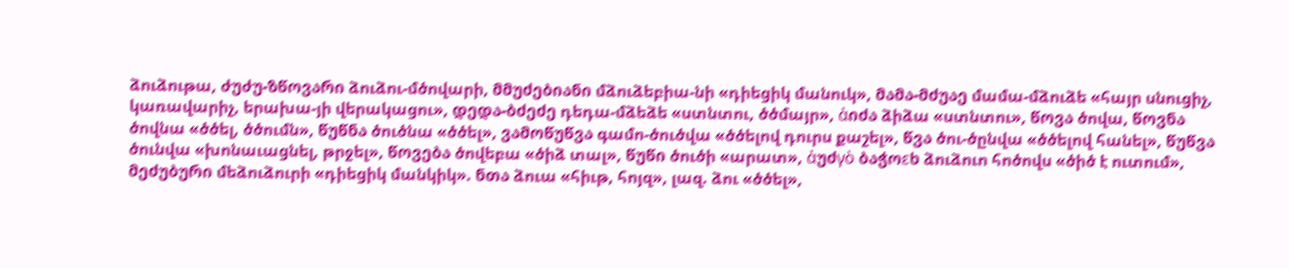ձուձութա, ժუժუ-ზწოვარი ձուձու-մծովարի, მმუძებიანი մձուձեբիա-նի «դիեցիկ մանուկ», მამა-მძუაე մամա-մձուձե «հայր սնուցիչ, կառավարիչ, երախա-յի վերակացու», დედა-ბძეძე դեդա-մձեձե «ստնտու, ծծմայր», ἀიძა ձիձա «ստնտու», წოვა ծովա, წოვნა ծովնա «ծծել, ծծումն», წუწნა ծուծնա «ծծել», ვამოწუწვა գամո-ծուծվա «ծծելով դուրս քաշել», წვა ծու-ծընվա «ծծելով հանել», წუწვა ծունվա «խոնաւացնել, թրջել», წოვება ծովեբա «ծիձ տալ», წუწი ծուծի «արատ», ἀუძγὸ ბაჭოεხ ձուձուո հոծովս «ծիծ է ուտում», მეძუბური մեձուձուրի «դիեցիկ մանկիկ». ნთა ձուա «հիւթ, հոյզ», լազ. ձու «ծծել»,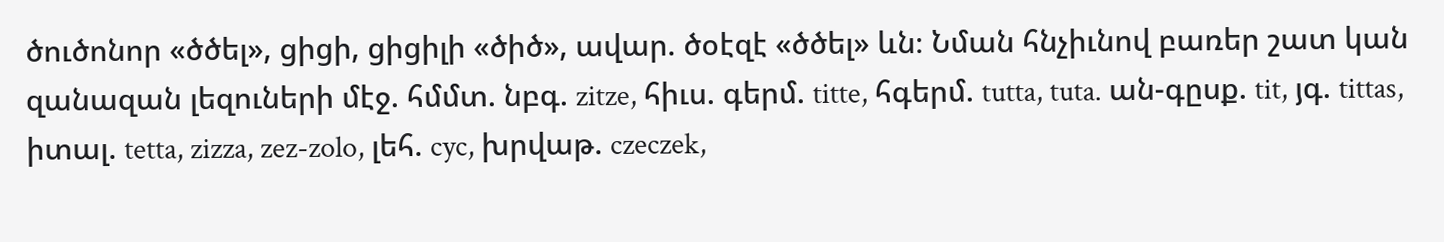ծուծոնոր «ծծել», ցիցի, ցիցիլի «ծիծ», ավար. ծօէզէ «ծծել» ևն։ Նման հնչիւնով բառեր շատ կան զանազան լեզուների մէջ. հմմտ. նբգ. zitze, հիւս. գերմ. titte, հգերմ. tutta, tuta. ան-գըսք. tit, յգ. tittas, իտալ. tetta, zizza, zez-zolo, լեհ. cyc, խրվաթ. czeczek,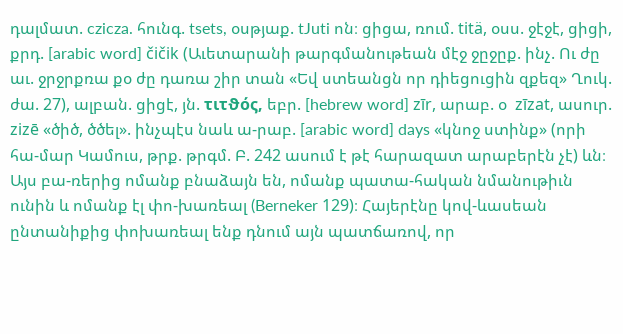դալմատ. czicza. հունգ. tsets, օսթյաք. tJuti ոն։ ցիցա, ռում. titä, օսս. ջէջէ, ցիցի, քրդ. [arabic word] čičik (Աւետարանի թարգմանութեան մէջ ջըջըք. ինչ. Ու ժը աւ. ջրջրքռա քօ ժը դառա շիր տան «Եվ ստեանցն որ դիեցուցին զքեզ» Ղուկ. ժա. 27), ալբան. ցիցէ, յն. τιτϑός, եբր. [hebrew word] zīr, արաբ. օ  zīzat, ասուր. zizē «ծիծ, ծծել». ինչպէս նաև ա-րաբ. [arabic word] days «կնոջ ստինք» (որի հա-մար Կամուս, թրք. թրգմ. Բ. 242 ասում է թէ հարազատ արաբերէն չէ) ևն։ Այս բա-ռերից ոմանք բնաձայն են, ոմանք պատա-հական նմանութիւն ունին և ոմանք էլ փո-խառեալ (Berneker 129)։ Հայերէնը կով-ևասեան ընտանիքից փոխառեալ ենք դնում այն պատճառով, որ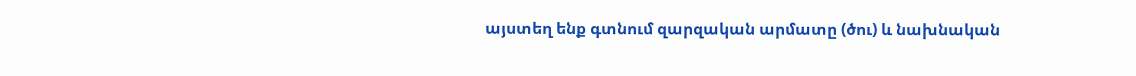այստեղ ենք գտնում զարզական արմատը (ծու) և նախնական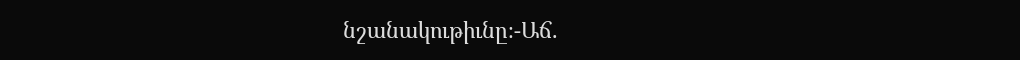նշանակութիւնը։-Աճ.